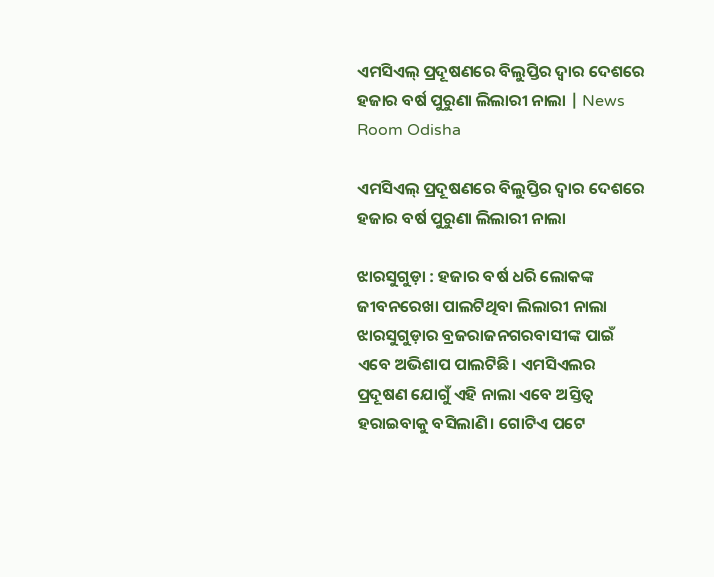ଏମସିଏଲ୍ ପ୍ରଦୂଷଣରେ ବିଲୁପ୍ତିର ଦ୍ବାର ଦେଶରେ ହଜାର ବର୍ଷ ପୁରୁଣା ଲିଲାରୀ ନାଲା | News Room Odisha

ଏମସିଏଲ୍ ପ୍ରଦୂଷଣରେ ବିଲୁପ୍ତିର ଦ୍ବାର ଦେଶରେ ହଜାର ବର୍ଷ ପୁରୁଣା ଲିଲାରୀ ନାଲା

ଝାରସୁଗୁଡ଼ା : ହଜାର ବର୍ଷ ଧରି ଲୋକଙ୍କ ଜୀବନରେଖା ପାଲଟିଥିବା ଲିଲାରୀ ନାଲା ଝାରସୁଗୁଡ଼ାର ବ୍ରଜରାଜନଗରବାସୀଙ୍କ ପାଇଁ ଏବେ ଅଭିଶାପ ପାଲଟିଛି। ଏମସିଏଲର ପ୍ରଦୂଷଣ ଯୋଗୁଁ ଏହି ନାଲା ଏବେ ଅସ୍ତିତ୍ବ ହରାଇବାକୁ ବସିଲାଣି। ଗୋଟିଏ ପଟେ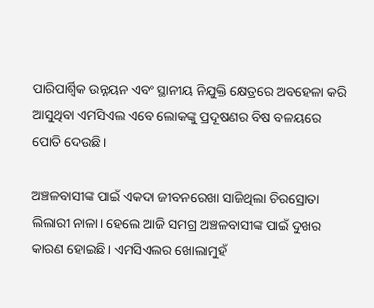ପାରିପାର୍ଶ୍ବିକ ଉନ୍ନୟନ ଏବଂ ସ୍ଥାନୀୟ ନିଯୁକ୍ତି କ୍ଷେତ୍ରରେ ଅବହେଳା କରି ଆସୁଥିବା ଏମସିଏଲ ଏବେ ଲୋକଙ୍କୁ ପ୍ରଦୂଷଣର ବିଷ ବଳୟରେ ପୋତି ଦେଉଛି।

ଅଞ୍ଚଳବାସୀଙ୍କ ପାଇଁ ଏକଦା ଜୀବନରେଖା ସାଜିଥିଲା ଚିରସ୍ରୋତା ଲିଲାରୀ ନାଳା। ହେଲେ ଆଜି ସମଗ୍ର ଅଞ୍ଚଳବାସୀଙ୍କ ପାଇଁ ଦୁଖର କାରଣ ହୋଇଛି। ଏମସିଏଲର ଖୋଲାମୁହଁ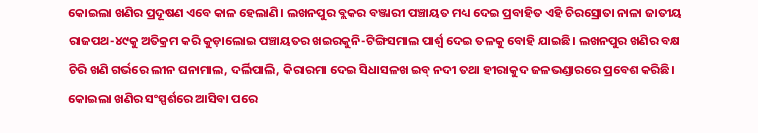କୋଇଲା ଖଣିର ପ୍ରଦୂଷଣ ଏବେ କାଳ ହେଲାଣି। ଲଖନପୁର ବ୍ଲକର ବଞ୍ଜାରୀ ପଞ୍ଚାୟତ ମଧ୍ୟ ଦେଇ ପ୍ରବାହିତ ଏହି ଚିରସ୍ରୋତା ନାଳା ଜାତୀୟ ରାଜପଥ-୪୯କୁ ଅତିକ୍ରମ କରି କୁଡ଼ାଲୋଇ ପଞ୍ଚାୟତର ଖଇରକୁନି-ଟିଙ୍ଗିସମାଲ ପାର୍ଶ୍ବ ଦେଇ ତଳକୁ ବୋହି ଯାଇଛି। ଲଖନପୁର ଖଣିର ବକ୍ଷ ଚିରି ଖଣି ଗର୍ଭରେ ଲୀନ ଘନାମାଲ, ଦର୍ଲିପାଲି, କିରାରମା ଦେଇ ସିଧାସଳଖ ଇବ୍ ନଦୀ ତଥା ହୀରାକୁଦ ଜଳଭଣ୍ଡାରରେ ପ୍ରବେଶ କରିଛି। କୋଇଲା ଖଣିର ସଂସ୍ପର୍ଶରେ ଆସିବା ପରେ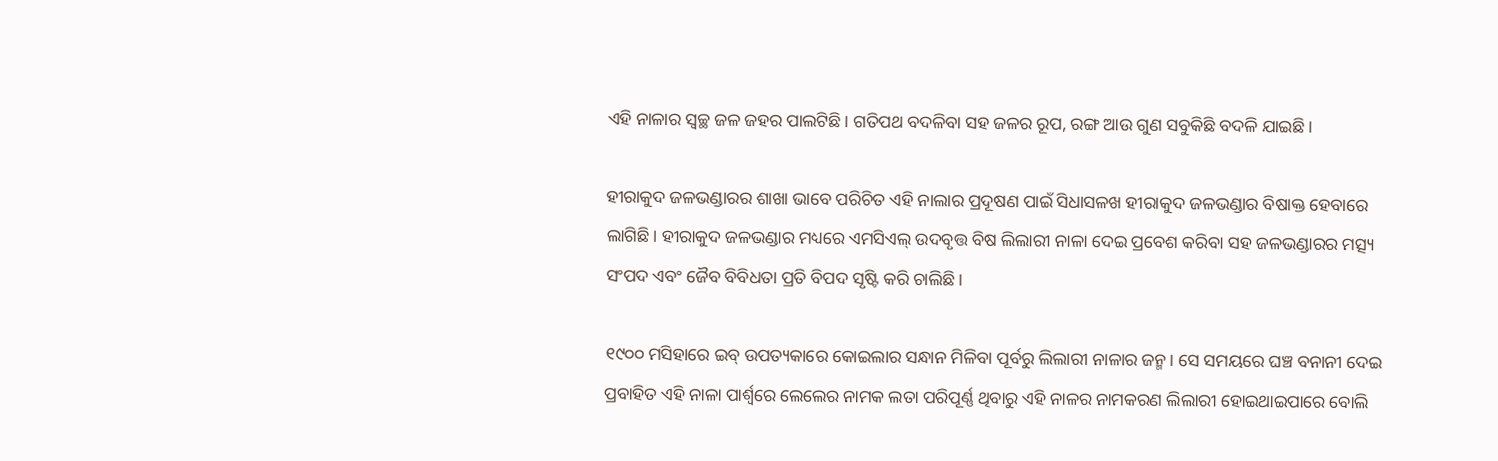ଏହି ନାଳାର ସ୍ବଚ୍ଛ ଜଳ ଜହର ପାଲଟିଛି। ଗତିପଥ ବଦଳିବା ସହ ଜଳର ରୂପ, ରଙ୍ଗ ଆଉ ଗୁଣ ସବୁକିଛି ବଦଳି ଯାଇଛି।

ହୀରାକୁଦ ଜଳଭଣ୍ଡାରର ଶାଖା ଭାବେ ପରିଚିତ ଏହି ନାଲାର ପ୍ରଦୂଷଣ ପାଇଁ ସିଧାସଳଖ ହୀରାକୁଦ ଜଳଭଣ୍ଡାର ବିଷାକ୍ତ ହେବାରେ ଲାଗିଛି। ହୀରାକୁଦ ଜଳଭଣ୍ଡାର ମଧ୍ୟରେ ଏମସିଏଲ୍ ଉଦବୃତ୍ତ ବିଷ ଲିଲାରୀ ନାଳା ଦେଇ ପ୍ରବେଶ କରିବା ସହ ଜଳଭଣ୍ଡାରର ମତ୍ସ୍ୟ ସଂପଦ ଏବଂ ଜୈବ ବିବିଧତା ପ୍ରତି ବିପଦ ସୃଷ୍ଟି କରି ଚାଲିଛି।

୧୯୦୦ ମସିହାରେ ଇବ୍ ଉପତ୍ୟକାରେ କୋଇଲାର ସନ୍ଧାନ ମିଳିବା ପୂର୍ବରୁ ଲିଲାରୀ ନାଳାର ଜନ୍ମ। ସେ ସମୟରେ ଘଞ୍ଚ ବନାନୀ ଦେଇ ପ୍ରବାହିତ ଏହି ନାଳା ପାର୍ଶ୍ବରେ ଲେଲେର ନାମକ ଲତା ପରିପୂର୍ଣ୍ଣ ଥିବାରୁ ଏହି ନାଳର ନାମକରଣ ଲିଲାରୀ ହୋଇଥାଇପାରେ ବୋଲି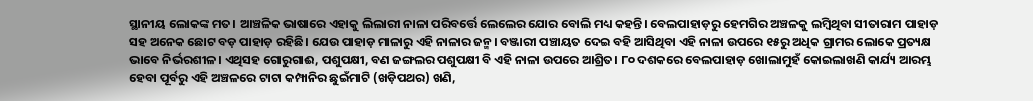ସ୍ଥାନୀୟ ଲୋକଙ୍କ ମତ। ଆଞ୍ଚଳିକ ଭାଷାରେ ଏହାକୁ ଲିଲାରୀ ନାଳା ପରିବର୍ତ୍ତେ ଲେଲେର ଯୋର ବୋଲି ମଧ୍ୟ କହନ୍ତି। ବେଲପାହାଡ଼ରୁ ହେମଗିର ଅଞ୍ଚଳକୁ ଲମ୍ବିଥିବା ସୀତାରାମ ପାହାଡ଼ ସହ ଅନେକ ଛୋଟ ବଡ଼ ପାହାଡ଼ ରହିଛି। ଯେଉ ପାହାଡ଼ ମାଳାରୁ ଏହି ନାଳାର ଜନ୍ମ। ବଞ୍ଜାରୀ ପଞ୍ଚାୟତ ଦେଇ ବହି ଆସିଥିବା ଏହି ନାଳା ଉପରେ ୧୫ରୁ ଅଧିକ ଗ୍ରାମର ଲୋକେ ପ୍ରତ୍ୟକ୍ଷ ଭାବେ ନିର୍ଭରଶୀଳ। ଏଥିସହ ଗୋରୁଗାଈ, ପଶୁପକ୍ଷୀ, ବଣ ଜଙ୍ଗଲର ପଶୁପକ୍ଷୀ ବି ଏହି ନାଳା ଉପରେ ଆଶ୍ରିତ। ୮୦ ଦଶକରେ ବେଲପାହାଡ଼ ଖୋଲାମୁହଁ କୋଇଲାଖଣି କାର୍ଯ୍ୟ ଆରମ୍ଭ ହେବା ପୂର୍ବରୁ ଏହି ଅଞ୍ଚଳରେ ଟାଟା କମ୍ପାନିର ଛୁଇଁମାଟି (ଖଡ଼ିପଥର) ଖଣି,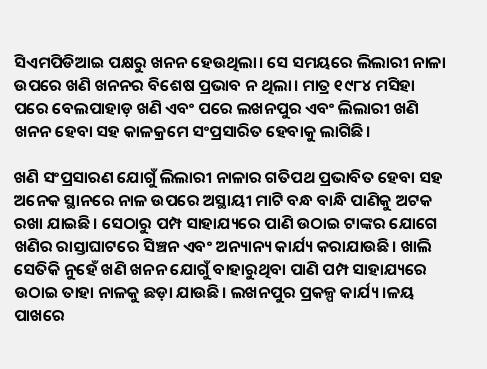ସିଏମପିଡିଆଇ ପକ୍ଷରୁ ଖନନ ହେଉଥିଲା। ସେ ସମୟରେ ଲିଲାରୀ ନାଳା ଉପରେ ଖଣି ଖନନର ବିଶେଷ ପ୍ରଭାବ ନ ଥିଲା। ମାତ୍ର ୧୯୮୪ ମସିହା ପରେ ବେଲପାହାଡ଼ ଖଣି ଏବଂ ପରେ ଲଖନପୁର ଏବଂ ଲିଲାରୀ ଖଣି ଖନନ ହେବା ସହ କାଳକ୍ରମେ ସଂପ୍ରସାରିତ ହେବାକୁ ଲାଗିଛି।

ଖଣି ସଂପ୍ରସାରଣ ଯୋଗୁଁ ଲିଲାରୀ ନାଳାର ଗତିପଥ ପ୍ରଭାବିତ ହେବା ସହ ଅନେକ ସ୍ଥାନରେ ନାଳ ଉପରେ ଅସ୍ଥାୟୀ ମାଟି ବନ୍ଧ ବାନ୍ଧି ପାଣିକୁ ଅଟକ ରଖା ଯାଇଛି। ସେଠାରୁ ପମ୍ପ ସାହାଯ୍ୟରେ ପାଣି ଉଠାଇ ଟାଙ୍କର ଯୋଗେ ଖଣିର ରାସ୍ତାଘାଟରେ ସିଞ୍ଚନ ଏବଂ ଅନ୍ୟାନ୍ୟ କାର୍ଯ୍ୟ କରାଯାଉଛି। ଖାଲି ସେତିକି ନୁହେଁ ଖଣି ଖନନ ଯୋଗୁଁ ବାହାରୁଥିବା ପାଣି ପମ୍ପ ସାହାଯ୍ୟରେ ଉଠାଇ ତାହା ନାଳକୁ ଛଡ଼ା ଯାଉଛି। ଲଖନପୁର ପ୍ରକଳ୍ପ କାର୍ଯ୍ୟ।ଳୟ ପାଖରେ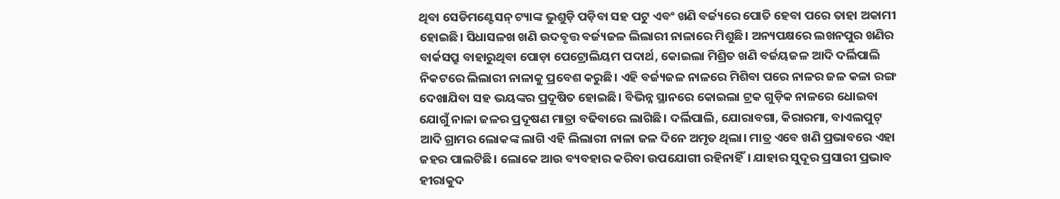ଥିବା ସେଡିମଣ୍ଟେସନ୍ ଟ୍ୟାଙ୍କ ଭୁଶୁଡ଼ି ପଡ଼ିବା ସହ ପଟୁ ଏବଂ ଖଣି ବର୍ଜ୍ୟରେ ପୋତି ହେବା ପରେ ତାହା ଅକାମୀ ହୋଇଛି। ସିଧାସଳଖ ଖଣି ଉଦବୃତ୍ତ ବର୍ଜ୍ୟଜଳ ଲିଲାରୀ ନାଳାରେ ମିଶୁଛି। ଅନ୍ୟପକ୍ଷରେ ଲଖନପୁର ଖଣିର ବାର୍କସପ୍ରୁ ବାହାରୁଥିବା ପୋଡ଼ା ପେଟ୍ରୋଲିୟମ ପଦାର୍ଥ, କୋଇଲା ମିଶ୍ରିତ ଖଣି ବର୍ଜୟଜଳ ଆଦି ଦର୍ଲିପାଲି ନିକଟରେ ଲିଲାରୀ ନାଳାକୁ ପ୍ରବେଶ କରୁଛି। ଏହି ବର୍ଜ୍ୟଜଳ ନାଳରେ ମିଶିବା ପରେ ନାଳର ଜଳ କଳା ରଙ୍ଗ ଦେଖାଯିବା ସହ ଭୟଙ୍କର ପ୍ରଦୂଷିତ ହୋଇଛି। ବିଭିନ୍ନ ସ୍ଥାନରେ କୋଇଲା ଟ୍ରକ ଗୁଡ଼ିକ ନାଳରେ ଧୋଇବା ଯୋଗୁଁ ନାଳା ଜଳର ପ୍ରଦୂଷଣ ମାତ୍ରା ବଢିବାରେ ଲାଗିଛି। ଦର୍ଲିପାଲି, ଯୋରାବଗା, କିରାରମା, ବାଏଲପୁଟ୍ ଆଦି ଗ୍ରାମର ଲୋକଙ୍କ ଲାଗି ଏହି ଲିଲାରୀ ନାଳା ଜଳ ଦିନେ ଅମୃତ ଥିଲା। ମାତ୍ର ଏବେ ଖଣି ପ୍ରଭାବରେ ଏହା ଜହର ପାଲଟିଛି। ଲୋକେ ଆଉ ବ୍ୟବହାର କରିବା ଉପଯୋଗୀ ରହିନାହିଁ। ଯାହାର ସୁଦୂର ପ୍ରସାରୀ ପ୍ରଭାବ ହୀରାକୁଦ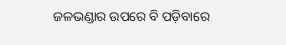ଜଳଭଣ୍ଡାର ଉପରେ ବି ପଡ଼ିବାରେ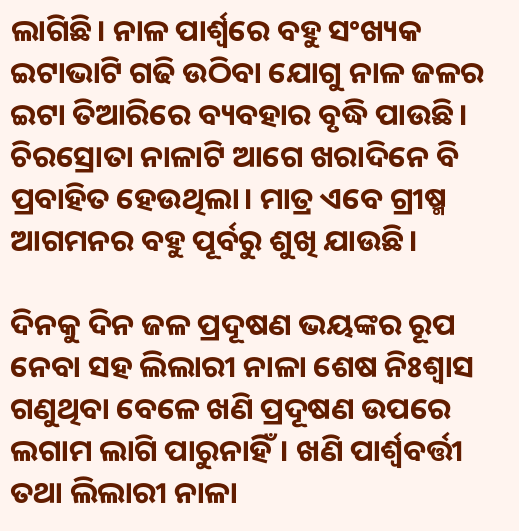ଲାଗିଛି। ନାଳ ପାର୍ଶ୍ବରେ ବହୁ ସଂଖ୍ୟକ ଇଟାଭାଟି ଗଢି ଉଠିବା ଯୋଗୁ ନାଳ ଜଳର ଇଟା ତିଆରିରେ ବ୍ୟବହାର ବୃଦ୍ଧି ପାଉଛି। ଚିରସ୍ରୋତା ନାଳାଟି ଆଗେ ଖରାଦିନେ ବି ପ୍ରବାହିତ ହେଉଥିଲା। ମାତ୍ର ଏବେ ଗ୍ରୀଷ୍ମ ଆଗମନର ବହୁ ପୂର୍ବରୁ ଶୁଖି ଯାଉଛି।

ଦିନକୁ ଦିନ ଜଳ ପ୍ରଦୂଷଣ ଭୟଙ୍କର ରୂପ ନେବା ସହ ଲିଲାରୀ ନାଳା ଶେଷ ନିଃଶ୍ବାସ ଗଣୁଥିବା ବେଳେ ଖଣି ପ୍ରଦୂଷଣ ଉପରେ ଲଗାମ ଲାଗି ପାରୁନାହିଁ। ଖଣି ପାର୍ଶ୍ବବର୍ତ୍ତୀ ତଥା ଲିଲାରୀ ନାଳା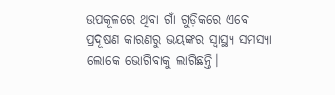ଉପକୂଳରେ ଥିବା ଗାଁ ଗୁଡ଼ିକରେ ଏବେ ପ୍ରଦୂଷଣ କାରଣରୁ ଭୟଙ୍କର ସ୍ବାସ୍ଥ୍ୟ ସମସ୍ୟା ଲୋକେ ଭୋଗିବାକୁ ଲାଗିଛନ୍ତି।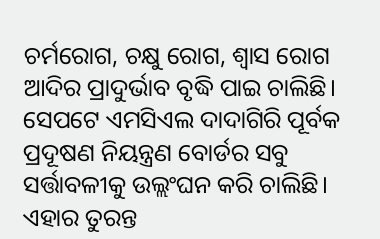ଚର୍ମରୋଗ, ଚକ୍ଷୁ ରୋଗ, ଶ୍ବାସ ରୋଗ ଆଦିର ପ୍ରାଦୁର୍ଭାବ ବୃଦ୍ଧି ପାଇ ଚାଲିଛି। ସେପଟେ ଏମସିଏଲ ଦାଦାଗିରି ପୂର୍ବକ ପ୍ରଦୂଷଣ ନିୟନ୍ତ୍ରଣ ବୋର୍ଡର ସବୁ ସର୍ତ୍ତାବଳୀକୁ ଉଲ୍ଲଂଘନ କରି ଚାଲିଛି। ଏହାର ତୁରନ୍ତ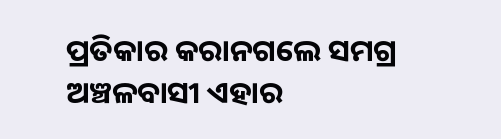ପ୍ରତିକାର କରାନଗଲେ ସମଗ୍ର ଅଞ୍ଚଳବାସୀ ଏହାର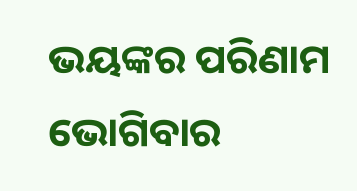ଭୟଙ୍କର ପରିଣାମ ଭୋଗିବାର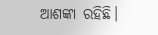ଆଶଙ୍କା ରହିଛି।